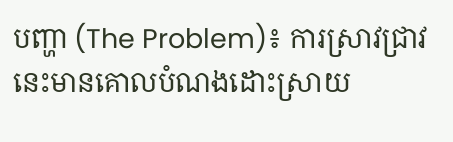បញ្ហា (The Problem)៖ ការស្រាវជ្រាវនេះមានគោលបំណងដោះស្រាយ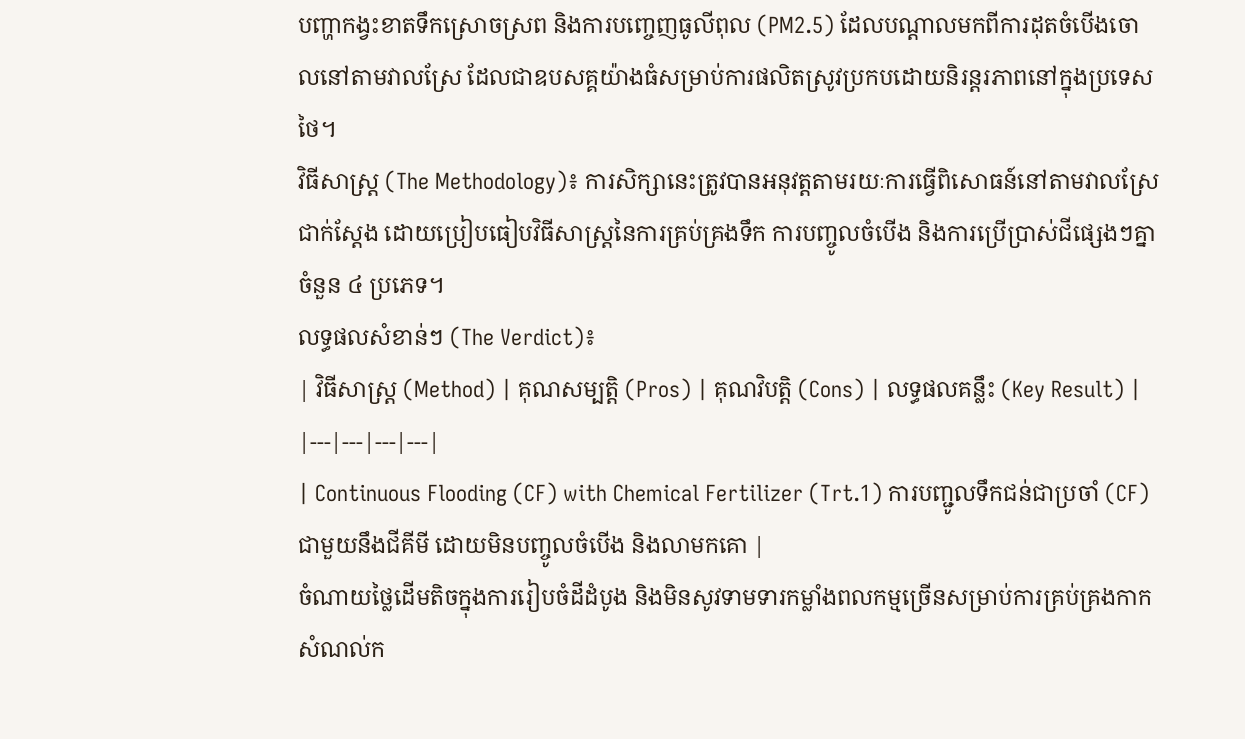បញ្ហាកង្វះខាតទឹកស្រោចស្រព និងការបញ្ចេញធូលីពុល (PM2.5) ដែលបណ្តាលមកពីការដុតចំបើងចោលនៅតាមវាលស្រែ ដែលជាឧបសគ្គយ៉ាងធំសម្រាប់ការផលិតស្រូវប្រកបដោយនិរន្តរភាពនៅក្នុងប្រទេសថៃ។
វិធីសាស្ត្រ (The Methodology)៖ ការសិក្សានេះត្រូវបានអនុវត្តតាមរយៈការធ្វើពិសោធន៍នៅតាមវាលស្រែជាក់ស្តែង ដោយប្រៀបធៀបវិធីសាស្ត្រនៃការគ្រប់គ្រងទឹក ការបញ្ចូលចំបើង និងការប្រើប្រាស់ជីផ្សេងៗគ្នាចំនួន ៤ ប្រភេទ។
លទ្ធផលសំខាន់ៗ (The Verdict)៖
| វិធីសាស្ត្រ (Method) | គុណសម្បត្តិ (Pros) | គុណវិបត្តិ (Cons) | លទ្ធផលគន្លឹះ (Key Result) |
|---|---|---|---|
| Continuous Flooding (CF) with Chemical Fertilizer (Trt.1) ការបញ្ជូលទឹកជន់ជាប្រចាំ (CF) ជាមួយនឹងជីគីមី ដោយមិនបញ្ចូលចំបើង និងលាមកគោ |
ចំណាយថ្លៃដើមតិចក្នុងការរៀបចំដីដំបូង និងមិនសូវទាមទារកម្លាំងពលកម្មច្រើនសម្រាប់ការគ្រប់គ្រងកាកសំណល់ក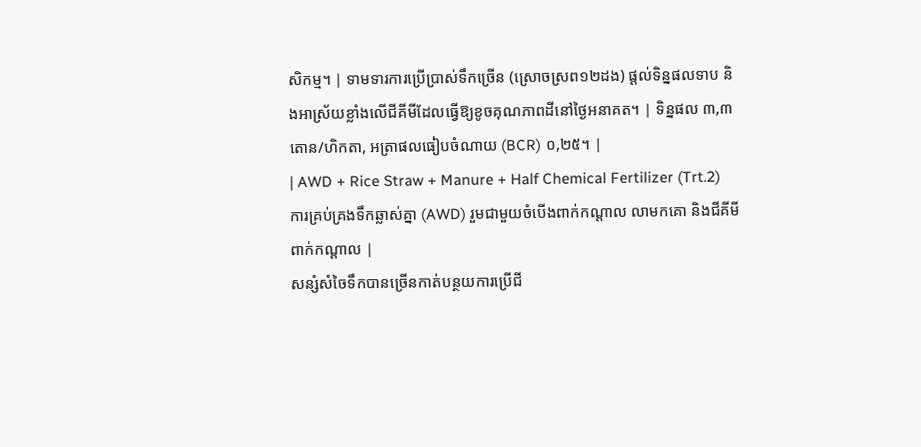សិកម្ម។ | ទាមទារការប្រើប្រាស់ទឹកច្រើន (ស្រោចស្រព១២ដង) ផ្តល់ទិន្នផលទាប និងអាស្រ័យខ្លាំងលើជីគីមីដែលធ្វើឱ្យខូចគុណភាពដីនៅថ្ងៃអនាគត។ | ទិន្នផល ៣,៣ តោន/ហិកតា, អត្រាផលធៀបចំណាយ (BCR) ០,២៥។ |
| AWD + Rice Straw + Manure + Half Chemical Fertilizer (Trt.2) ការគ្រប់គ្រងទឹកឆ្លាស់គ្នា (AWD) រួមជាមួយចំបើងពាក់កណ្តាល លាមកគោ និងជីគីមីពាក់កណ្តាល |
សន្សំសំចៃទឹកបានច្រើនកាត់បន្ថយការប្រើជី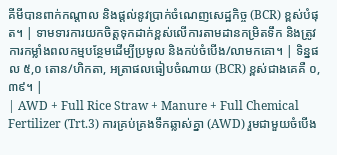គីមីបានពាក់កណ្តាល និងផ្តល់នូវប្រាក់ចំណេញសេដ្ឋកិច្ច (BCR) ខ្ពស់បំផុត។ | ទាមទារការយកចិត្តទុកដាក់ខ្ពស់លើការតាមដានកម្រិតទឹក និងត្រូវការកម្លាំងពលកម្មបន្ថែមដើម្បីប្រមូល និងកប់ចំបើង/លាមកគោ។ | ទិន្នផល ៥,០ តោន/ហិកតា, អត្រាផលធៀបចំណាយ (BCR) ខ្ពស់ជាងគេគឺ ០,៣៩។ |
| AWD + Full Rice Straw + Manure + Full Chemical Fertilizer (Trt.3) ការគ្រប់គ្រងទឹកឆ្លាស់គ្នា (AWD) រួមជាមួយចំបើង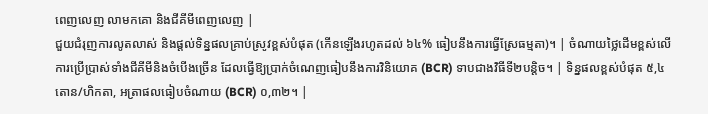ពេញលេញ លាមកគោ និងជីគីមីពេញលេញ |
ជួយជំរុញការលូតលាស់ និងផ្តល់ទិន្នផលគ្រាប់ស្រូវខ្ពស់បំផុត (កើនឡើងរហូតដល់ ៦៤% ធៀបនឹងការធ្វើស្រែធម្មតា)។ | ចំណាយថ្លៃដើមខ្ពស់លើការប្រើប្រាស់ទាំងជីគីមីនិងចំបើងច្រើន ដែលធ្វើឱ្យប្រាក់ចំណេញធៀបនឹងការវិនិយោគ (BCR) ទាបជាងវិធីទី២បន្តិច។ | ទិន្នផលខ្ពស់បំផុត ៥,៤ តោន/ហិកតា, អត្រាផលធៀបចំណាយ (BCR) ០,៣២។ |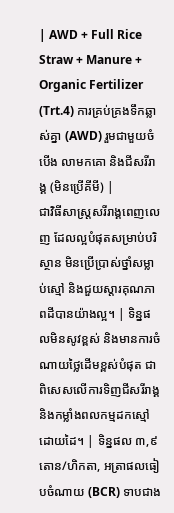| AWD + Full Rice Straw + Manure + Organic Fertilizer (Trt.4) ការគ្រប់គ្រងទឹកឆ្លាស់គ្នា (AWD) រួមជាមួយចំបើង លាមកគោ និងជីសរីរាង្គ (មិនប្រើគីមី) |
ជាវិធីសាស្ត្រសរីរាង្គពេញលេញ ដែលល្អបំផុតសម្រាប់បរិស្ថាន មិនប្រើប្រាស់ថ្នាំសម្លាប់ស្មៅ និងជួយស្តារគុណភាពដីបានយ៉ាងល្អ។ | ទិន្នផលមិនសូវខ្ពស់ និងមានការចំណាយថ្លៃដើមខ្ពស់បំផុត ជាពិសេសលើការទិញជីសរីរាង្គនិងកម្លាំងពលកម្មដកស្មៅដោយដៃ។ | ទិន្នផល ៣,៩ តោន/ហិកតា, អត្រាផលធៀបចំណាយ (BCR) ទាបជាង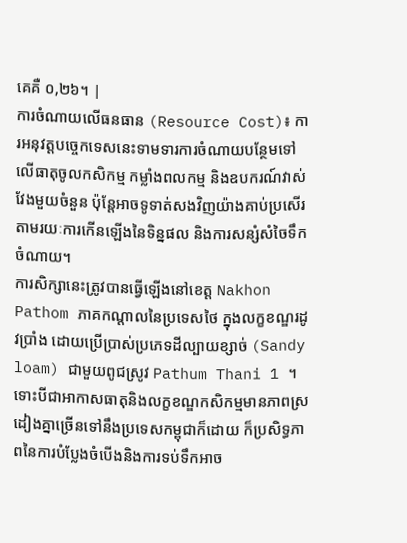គេគឺ ០,២៦។ |
ការចំណាយលើធនធាន (Resource Cost)៖ ការអនុវត្តបច្ចេកទេសនេះទាមទារការចំណាយបន្ថែមទៅលើធាតុចូលកសិកម្ម កម្លាំងពលកម្ម និងឧបករណ៍វាស់វែងមួយចំនួន ប៉ុន្តែអាចទូទាត់សងវិញយ៉ាងគាប់ប្រសើរតាមរយៈការកើនឡើងនៃទិន្នផល និងការសន្សំសំចៃទឹកចំណាយ។
ការសិក្សានេះត្រូវបានធ្វើឡើងនៅខេត្ត Nakhon Pathom ភាគកណ្តាលនៃប្រទេសថៃ ក្នុងលក្ខខណ្ឌរដូវប្រាំង ដោយប្រើប្រាស់ប្រភេទដីល្បាយខ្សាច់ (Sandy loam) ជាមួយពូជស្រូវ Pathum Thani 1 ។ ទោះបីជាអាកាសធាតុនិងលក្ខខណ្ឌកសិកម្មមានភាពស្រដៀងគ្នាច្រើនទៅនឹងប្រទេសកម្ពុជាក៏ដោយ ក៏ប្រសិទ្ធភាពនៃការបំប្លែងចំបើងនិងការទប់ទឹកអាច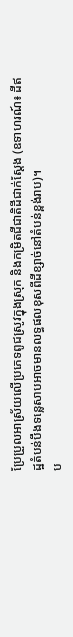ប្រែប្រួលអាស្រ័យលើប្រភេទពូជស្រូវក្នុងស្រុក និងកម្រិតជីជាតិដីជាក់ស្តែង (ឧទាហរណ៍៖ ដីឥដ្ឋតំបន់បឹងទន្លេសាបអាចមានលទ្ធផលខុសពីដីខ្សាច់នៅតំបន់ខ្ពង់រាប)។
ប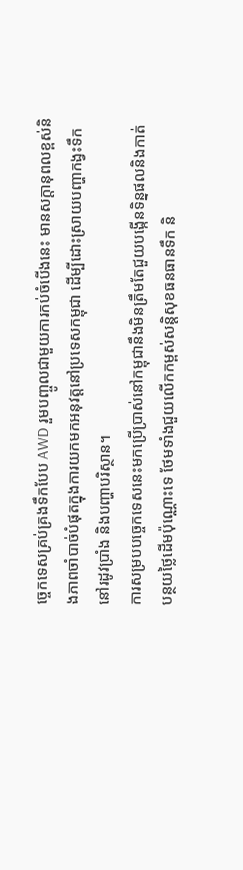ច្ចេកទេសគ្រប់គ្រងទឹកបែប AWD រួមបញ្ចូលជាមួយការកប់ចំបើងនេះ មានសក្តានុពលខ្ពស់និងភាពចាំបាច់បំផុតក្នុងការយកមកអនុវត្តនៅប្រទេសកម្ពុជា ដើម្បីដោះស្រាយបញ្ហាកង្វះទឹកនៅរដូវប្រាំង និងបញ្ហាបរិស្ថាន។
ការសម្របបច្ចេកទេសនេះមកប្រើប្រាស់នៅកម្ពុជានឹងមិនត្រឹមតែជួយបង្កើនទិន្នផលនិងកាត់បន្ថយថ្លៃដើមប៉ុណ្ណោះទេ ថែមទាំងជួយលើកកម្ពស់សន្តិសុខធនធានទឹក និ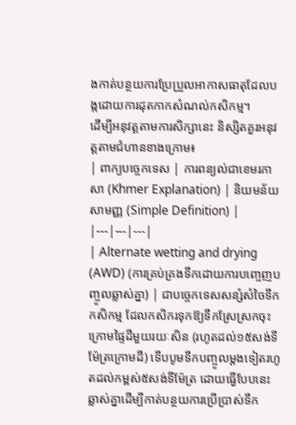ងកាត់បន្ថយការប្រែប្រួលអាកាសធាតុដែលបង្កដោយការដុតកាកសំណល់កសិកម្ម។
ដើម្បីអនុវត្តតាមការសិក្សានេះ និស្សិតគួរអនុវត្តតាមជំហានខាងក្រោម៖
| ពាក្យបច្ចេកទេស | ការពន្យល់ជាខេមរភាសា (Khmer Explanation) | និយមន័យសាមញ្ញ (Simple Definition) |
|---|---|---|
| Alternate wetting and drying (AWD) (ការគ្រប់គ្រងទឹកដោយការបញ្ចេញបញ្ចូលឆ្លាស់គ្នា) | ជាបច្ចេកទេសសន្សំសំចៃទឹកកសិកម្ម ដែលកសិករទុកឱ្យទឹកស្រែស្រកចុះក្រោមផ្ទៃដីមួយរយៈសិន (រហូតដល់១៥សង់ទីម៉ែត្រក្រោមដី) ទើបបូមទឹកបញ្ចូលម្តងទៀតរហូតដល់កម្ពស់៥សង់ទីម៉ែត្រ ដោយធ្វើបែបនេះឆ្លាស់គ្នាដើម្បីកាត់បន្ថយការប្រើប្រាស់ទឹក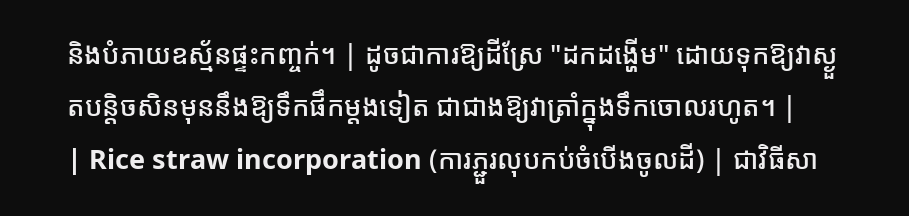និងបំភាយឧស្ម័នផ្ទះកញ្ចក់។ | ដូចជាការឱ្យដីស្រែ "ដកដង្ហើម" ដោយទុកឱ្យវាស្ងួតបន្តិចសិនមុននឹងឱ្យទឹកផឹកម្តងទៀត ជាជាងឱ្យវាត្រាំក្នុងទឹកចោលរហូត។ |
| Rice straw incorporation (ការភ្ជួរលុបកប់ចំបើងចូលដី) | ជាវិធីសា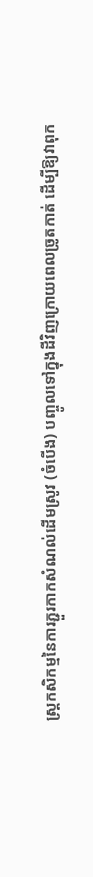ស្ត្រកសិកម្មនៃការភ្ជួរកាកសំណល់ដើមស្រូវ (ចំបើង) បញ្ចូលទៅក្នុងដីវិញក្រោយពេលច្រូតកាត់ ដើម្បីឱ្យវាពុក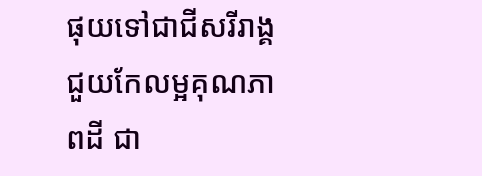ផុយទៅជាជីសរីរាង្គ ជួយកែលម្អគុណភាពដី ជា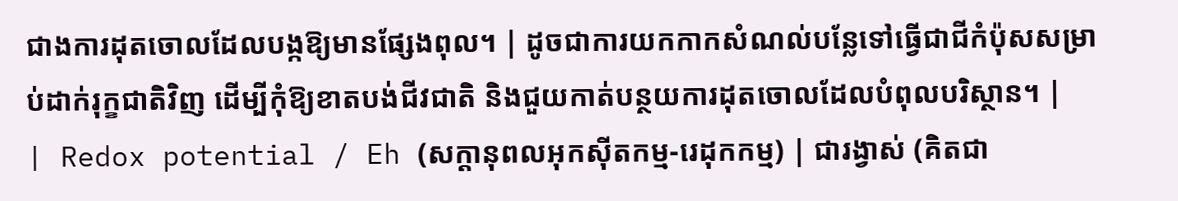ជាងការដុតចោលដែលបង្កឱ្យមានផ្សែងពុល។ | ដូចជាការយកកាកសំណល់បន្លែទៅធ្វើជាជីកំប៉ុសសម្រាប់ដាក់រុក្ខជាតិវិញ ដើម្បីកុំឱ្យខាតបង់ជីវជាតិ និងជួយកាត់បន្ថយការដុតចោលដែលបំពុលបរិស្ថាន។ |
| Redox potential / Eh (សក្តានុពលអុកស៊ីតកម្ម-រេដុកកម្ម) | ជារង្វាស់ (គិតជា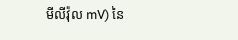មីលីវ៉ុល mV) នៃ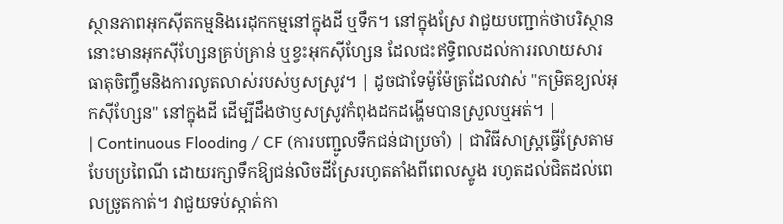ស្ថានភាពអុកស៊ីតកម្មនិងរេដុកកម្មនៅក្នុងដី ឬទឹក។ នៅក្នុងស្រែ វាជួយបញ្ជាក់ថាបរិស្ថាននោះមានអុកស៊ីហ្សែនគ្រប់គ្រាន់ ឬខ្វះអុកស៊ីហ្សែន ដែលជះឥទ្ធិពលដល់ការរលាយសារធាតុចិញ្ចឹមនិងការលូតលាស់របស់ឫសស្រូវ។ | ដូចជាទែម៉ូម៉ែត្រដែលវាស់ "កម្រិតខ្យល់អុកស៊ីហ្សែន" នៅក្នុងដី ដើម្បីដឹងថាឫសស្រូវកំពុងដកដង្ហើមបានស្រួលឬអត់។ |
| Continuous Flooding / CF (ការបញ្ជូលទឹកជន់ជាប្រចាំ) | ជាវិធីសាស្ត្រធ្វើស្រែតាមបែបប្រពៃណី ដោយរក្សាទឹកឱ្យជន់លិចដីស្រែរហូតតាំងពីពេលស្ទូង រហូតដល់ជិតដល់ពេលច្រូតកាត់។ វាជួយទប់ស្កាត់កា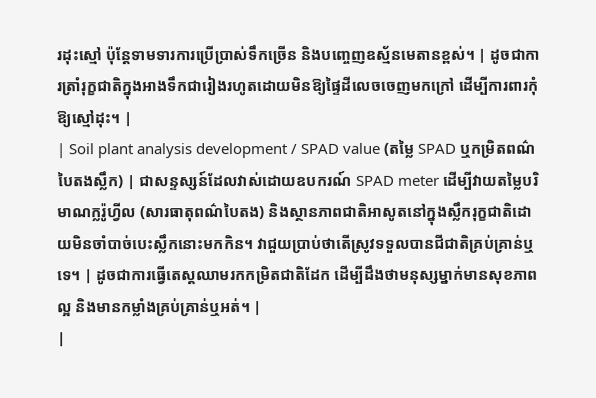រដុះស្មៅ ប៉ុន្តែទាមទារការប្រើប្រាស់ទឹកច្រើន និងបញ្ចេញឧស្ម័នមេតានខ្ពស់។ | ដូចជាការត្រាំរុក្ខជាតិក្នុងអាងទឹកជារៀងរហូតដោយមិនឱ្យផ្ទៃដីលេចចេញមកក្រៅ ដើម្បីការពារកុំឱ្យស្មៅដុះ។ |
| Soil plant analysis development / SPAD value (តម្លៃ SPAD ឬកម្រិតពណ៌បៃតងស្លឹក) | ជាសន្ទស្សន៍ដែលវាស់ដោយឧបករណ៍ SPAD meter ដើម្បីវាយតម្លៃបរិមាណក្លរ៉ូហ្វីល (សារធាតុពណ៌បៃតង) និងស្ថានភាពជាតិអាសូតនៅក្នុងស្លឹករុក្ខជាតិដោយមិនចាំបាច់បេះស្លឹកនោះមកកិន។ វាជួយប្រាប់ថាតើស្រូវទទួលបានជីជាតិគ្រប់គ្រាន់ឬទេ។ | ដូចជាការធ្វើតេស្តឈាមរកកម្រិតជាតិដែក ដើម្បីដឹងថាមនុស្សម្នាក់មានសុខភាពល្អ និងមានកម្លាំងគ្រប់គ្រាន់ឬអត់។ |
|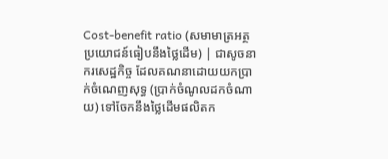Cost-benefit ratio (សមាមាត្រអត្ថប្រយោជន៍ធៀបនឹងថ្លៃដើម) | ជាសូចនាករសេដ្ឋកិច្ច ដែលគណនាដោយយកប្រាក់ចំណេញសុទ្ធ (ប្រាក់ចំណូលដកចំណាយ) ទៅចែកនឹងថ្លៃដើមផលិតក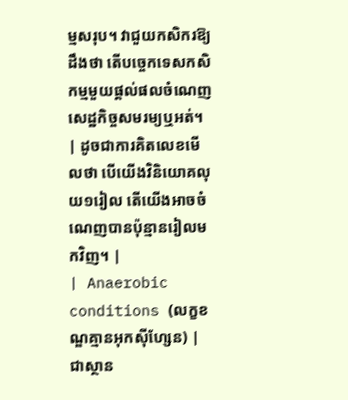ម្មសរុប។ វាជួយកសិករឱ្យដឹងថា តើបច្ចេកទេសកសិកម្មមួយផ្តល់ផលចំណេញសេដ្ឋកិច្ចសមរម្យឬអត់។ | ដូចជាការគិតលេខមើលថា បើយើងវិនិយោគលុយ១រៀល តើយើងអាចចំណេញបានប៉ុន្មានរៀលមកវិញ។ |
| Anaerobic conditions (លក្ខខណ្ឌគ្មានអុកស៊ីហ្សែន) | ជាស្ថាន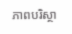ភាពបរិស្ថា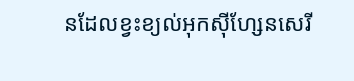នដែលខ្វះខ្យល់អុកស៊ីហ្សែនសេរី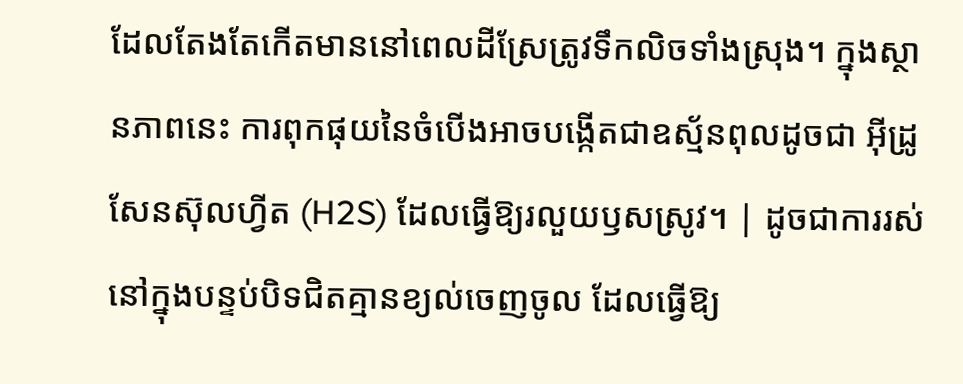ដែលតែងតែកើតមាននៅពេលដីស្រែត្រូវទឹកលិចទាំងស្រុង។ ក្នុងស្ថានភាពនេះ ការពុកផុយនៃចំបើងអាចបង្កើតជាឧស្ម័នពុលដូចជា អ៊ីដ្រូសែនស៊ុលហ្វីត (H2S) ដែលធ្វើឱ្យរលួយឫសស្រូវ។ | ដូចជាការរស់នៅក្នុងបន្ទប់បិទជិតគ្មានខ្យល់ចេញចូល ដែលធ្វើឱ្យ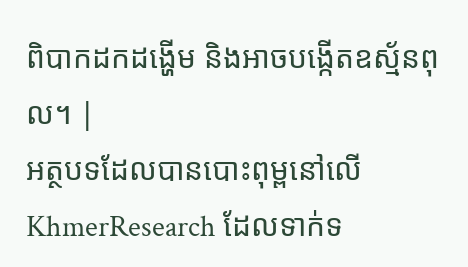ពិបាកដកដង្ហើម និងអាចបង្កើតឧស្ម័នពុល។ |
អត្ថបទដែលបានបោះពុម្ពនៅលើ KhmerResearch ដែលទាក់ទ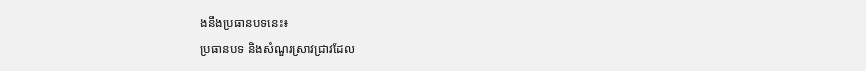ងនឹងប្រធានបទនេះ៖
ប្រធានបទ និងសំណួរស្រាវជ្រាវដែល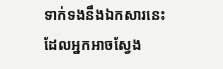ទាក់ទងនឹងឯកសារនេះ ដែលអ្នកអាចស្វែង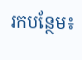រកបន្ថែម៖